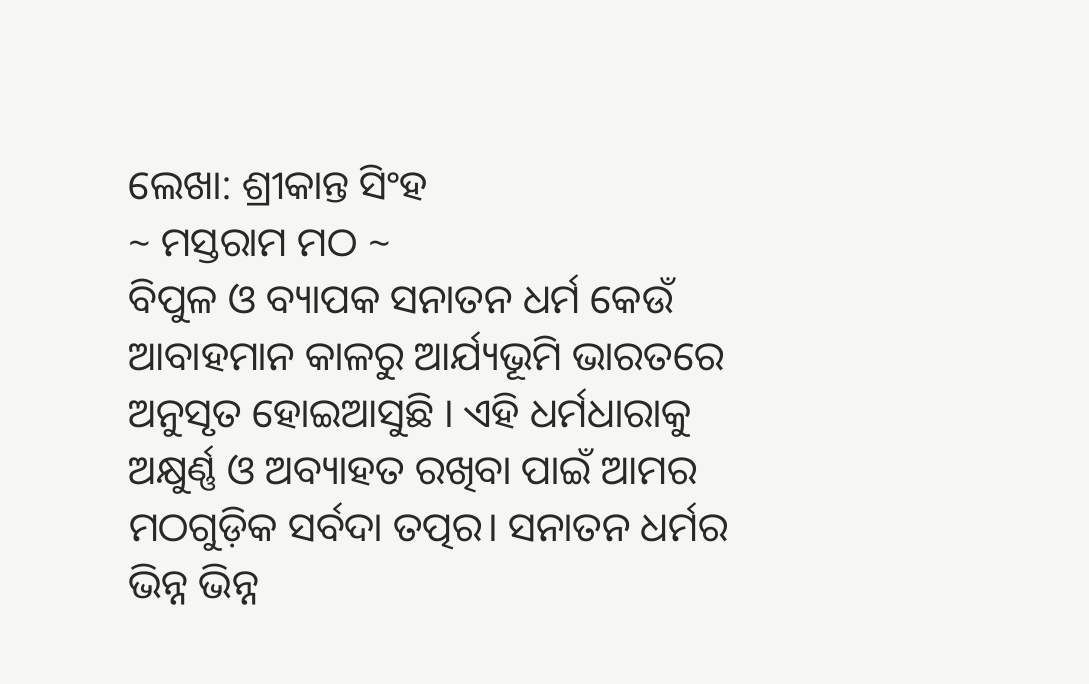ଲେଖା: ଶ୍ରୀକାନ୍ତ ସିଂହ
~ ମସ୍ତରାମ ମଠ ~
ବିପୁଳ ଓ ବ୍ୟାପକ ସନାତନ ଧର୍ମ କେଉଁ ଆବାହମାନ କାଳରୁ ଆର୍ଯ୍ୟଭୂମି ଭାରତରେ ଅନୁସୃତ ହୋଇଆସୁଛି । ଏହି ଧର୍ମଧାରାକୁ ଅକ୍ଷୁର୍ଣ୍ଣ ଓ ଅବ୍ୟାହତ ରଖିବା ପାଇଁ ଆମର ମଠଗୁଡ଼ିକ ସର୍ବଦା ତତ୍ପର। ସନାତନ ଧର୍ମର ଭିନ୍ନ ଭିନ୍ନ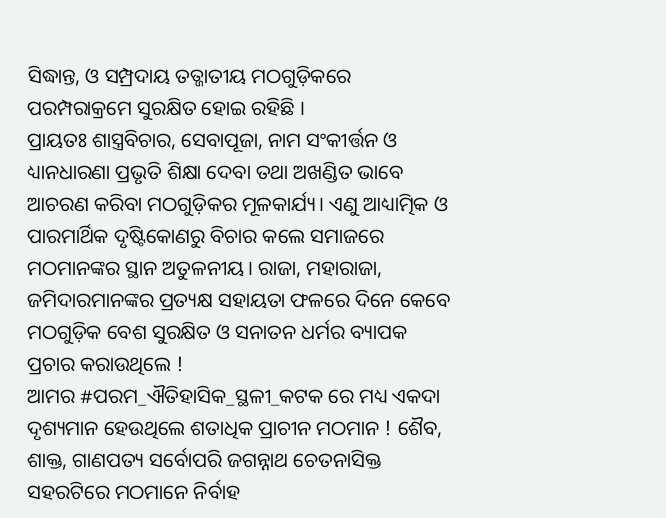ସିଦ୍ଧାନ୍ତ, ଓ ସମ୍ପ୍ରଦାୟ ତତ୍ଜାତୀୟ ମଠଗୁଡ଼ିକରେ ପରମ୍ପରାକ୍ରମେ ସୁରକ୍ଷିତ ହୋଇ ରହିଛି ।
ପ୍ରାୟତଃ ଶାସ୍ତ୍ରବିଚାର, ସେବାପୂଜା, ନାମ ସଂକୀର୍ତ୍ତନ ଓ ଧ୍ୟାନଧାରଣା ପ୍ରଭୃତି ଶିକ୍ଷା ଦେବା ତଥା ଅଖଣ୍ଡିତ ଭାବେ ଆଚରଣ କରିବା ମଠଗୁଡ଼ିକର ମୂଳକାର୍ଯ୍ୟ। ଏଣୁ ଆଧ୍ୟାତ୍ମିକ ଓ ପାରମାର୍ଥିକ ଦୃଷ୍ଟିକୋଣରୁ ବିଚାର କଲେ ସମାଜରେ ମଠମାନଙ୍କର ସ୍ଥାନ ଅତୁଳନୀୟ। ରାଜା, ମହାରାଜା, ଜମିଦାରମାନଙ୍କର ପ୍ରତ୍ୟକ୍ଷ ସହାୟତା ଫଳରେ ଦିନେ କେବେ ମଠଗୁଡ଼ିକ ବେଶ ସୁରକ୍ଷିତ ଓ ସନାତନ ଧର୍ମର ବ୍ୟାପକ ପ୍ରଚାର କରାଉଥିଲେ !
ଆମର #ପରମ_ଐତିହାସିକ_ସ୍ଥଳୀ_କଟକ ରେ ମଧ୍ୟ ଏକଦା ଦୃଶ୍ୟମାନ ହେଉଥିଲେ ଶତାଧିକ ପ୍ରାଚୀନ ମଠମାନ ! ଶୈବ, ଶାକ୍ତ, ଗାଣପତ୍ୟ ସର୍ବୋପରି ଜଗନ୍ନାଥ ଚେତନାସିକ୍ତ ସହରଟିରେ ମଠମାନେ ନିର୍ବାହ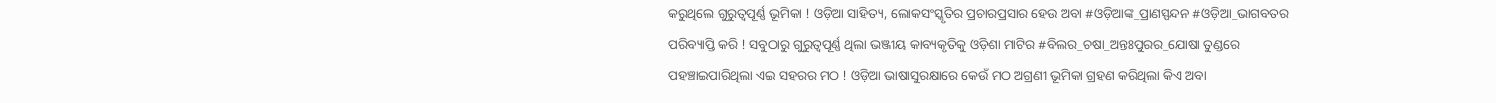କରୁଥିଲେ ଗୁରୁତ୍ୱପୂର୍ଣ୍ଣ ଭୂମିକା ! ଓଡ଼ିଆ ସାହିତ୍ୟ, ଲୋକସଂସ୍କୃତିର ପ୍ରଚାରପ୍ରସାର ହେଉ ଅବା #ଓଡ଼ିଆଙ୍କ_ପ୍ରାଣସ୍ପନ୍ଦନ #ଓଡ଼ିଆ_ଭାଗବତର ପରିବ୍ୟାପ୍ତି କରି ! ସବୁଠାରୁ ଗୁରୁତ୍ବପୂର୍ଣ୍ଣ ଥିଲା ଭଞ୍ଜୀୟ କାବ୍ୟକୃତିକୁ ଓଡ଼ିଶା ମାଟିର #ବିଲର_ଚଷା_ଅନ୍ତଃପୁରର_ଯୋଷା ତୁଣ୍ଡରେ ପହଞ୍ଚାଇପାରିଥିଲା ଏଇ ସହରର ମଠ ! ଓଡ଼ିଆ ଭାଷାସୁରକ୍ଷାରେ କେଉଁ ମଠ ଅଗ୍ରଣୀ ଭୂମିକା ଗ୍ରହଣ କରିଥିଲା କିଏ ଅବା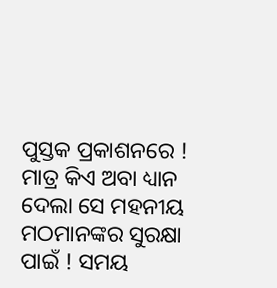ପୁସ୍ତକ ପ୍ରକାଶନରେ !
ମାତ୍ର କିଏ ଅବା ଧ୍ୟାନ ଦେଲା ସେ ମହନୀୟ ମଠମାନଙ୍କର ସୁରକ୍ଷା ପାଇଁ ! ସମୟ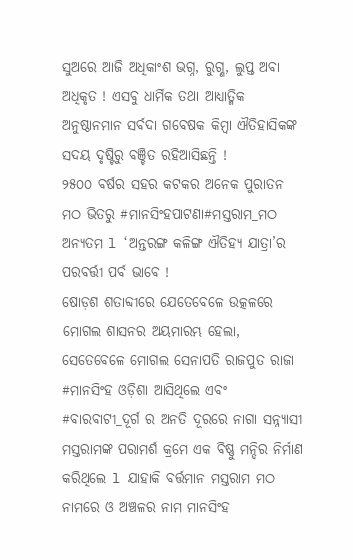ସୁଅରେ ଆଜି ଅଧିକାଂଶ ଭଗ୍ନ, ରୁଗ୍ଣ, ଲୁପ୍ତ ଅବା ଅଧିକୃତ ! ଏସବୁ ଧାର୍ମିକ ତଥା ଆଧ୍ୟାତ୍ମିକ ଅନୁଷ୍ଠାନମାନ ସର୍ବଦା ଗବେଷକ କିମ୍ବା ଐତିହାସିକଙ୍କ ସଦୟ ଦୃଷ୍ଟିରୁ ବଞ୍ଚିତ ରହିଆସିଛନ୍ତି !
୨୫୦୦ ବର୍ଷର ସହର କଟକର ଅନେକ ପୁରାତନ ମଠ ଭିତରୁ #ମାନସିଂହପାଟଣା#ମସ୍ତରାମ_ମଠ ଅନ୍ୟତମ l ‘ଅନ୍ତରଙ୍ଗ କଳିଙ୍ଗ ଐତିହ୍ୟ ଯାତ୍ରା’ର ପରବର୍ତ୍ତୀ ପର୍ବ ଭାବେ !
ଷୋଡ଼ଶ ଶତାବ୍ଦୀରେ ଯେତେବେଳେ ଉତ୍କଳରେ ମୋଗଲ ଶାସନର ଅୟମାରମ୍ଭ ହେଲା, ସେତେବେଳେ ମୋଗଲ ସେନାପତି ରାଜପୁତ ରାଜା #ମାନସିଂହ ଓଡ଼ିଶା ଆସିଥିଲେ ଏବଂ #ବାରବାଟୀ_ଦୂର୍ଗ ର ଅନତି ଦୂରରେ ନାଗା ସନ୍ନ୍ୟାସୀ ମସ୍ତରାମଙ୍କ ପରାମର୍ଶ କ୍ରମେ ଏକ ବିଷ୍ଣୁ ମନ୍ଦିର ନିର୍ମାଣ କରିଥିଲେ l ଯାହାକି ବର୍ତ୍ତମାନ ମସ୍ତରାମ ମଠ ନାମରେ ଓ ଅଞ୍ଚଳର ନାମ ମାନସିଂହ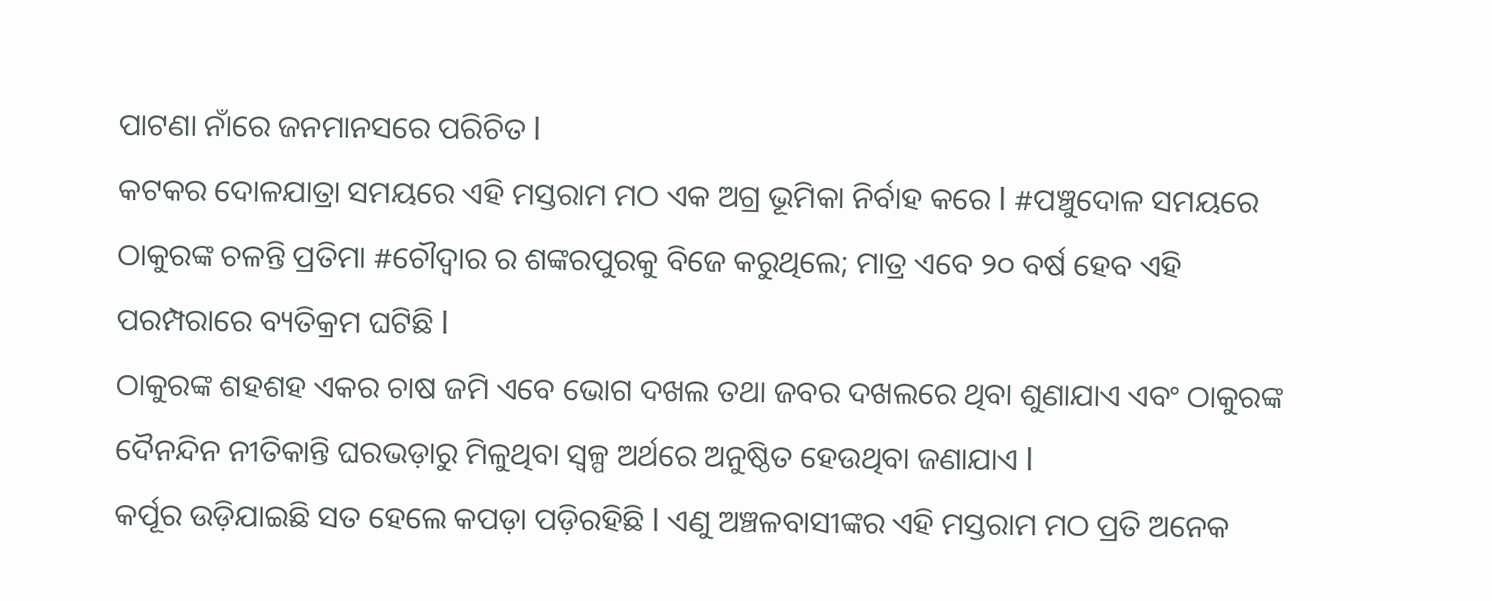ପାଟଣା ନାଁରେ ଜନମାନସରେ ପରିଚିତ l
କଟକର ଦୋଳଯାତ୍ରା ସମୟରେ ଏହି ମସ୍ତରାମ ମଠ ଏକ ଅଗ୍ର ଭୂମିକା ନିର୍ବାହ କରେ l #ପଞ୍ଚୁଦୋଳ ସମୟରେ ଠାକୁରଙ୍କ ଚଳନ୍ତି ପ୍ରତିମା #ଚୌଦ୍ବାର ର ଶଙ୍କରପୁରକୁ ବିଜେ କରୁଥିଲେ; ମାତ୍ର ଏବେ ୨୦ ବର୍ଷ ହେବ ଏହି ପରମ୍ପରାରେ ବ୍ୟତିକ୍ରମ ଘଟିଛି l
ଠାକୁରଙ୍କ ଶହଶହ ଏକର ଚାଷ ଜମି ଏବେ ଭୋଗ ଦଖଲ ତଥା ଜବର ଦଖଲରେ ଥିବା ଶୁଣାଯାଏ ଏବଂ ଠାକୁରଙ୍କ ଦୈନନ୍ଦିନ ନୀତିକାନ୍ତି ଘରଭଡ଼ାରୁ ମିଳୁଥିବା ସ୍ବଳ୍ପ ଅର୍ଥରେ ଅନୁଷ୍ଠିତ ହେଉଥିବା ଜଣାଯାଏ l
କର୍ପୂର ଉଡ଼ିଯାଇଛି ସତ ହେଲେ କପଡ଼ା ପଡ଼ିରହିଛି l ଏଣୁ ଅଞ୍ଚଳବାସୀଙ୍କର ଏହି ମସ୍ତରାମ ମଠ ପ୍ରତି ଅନେକ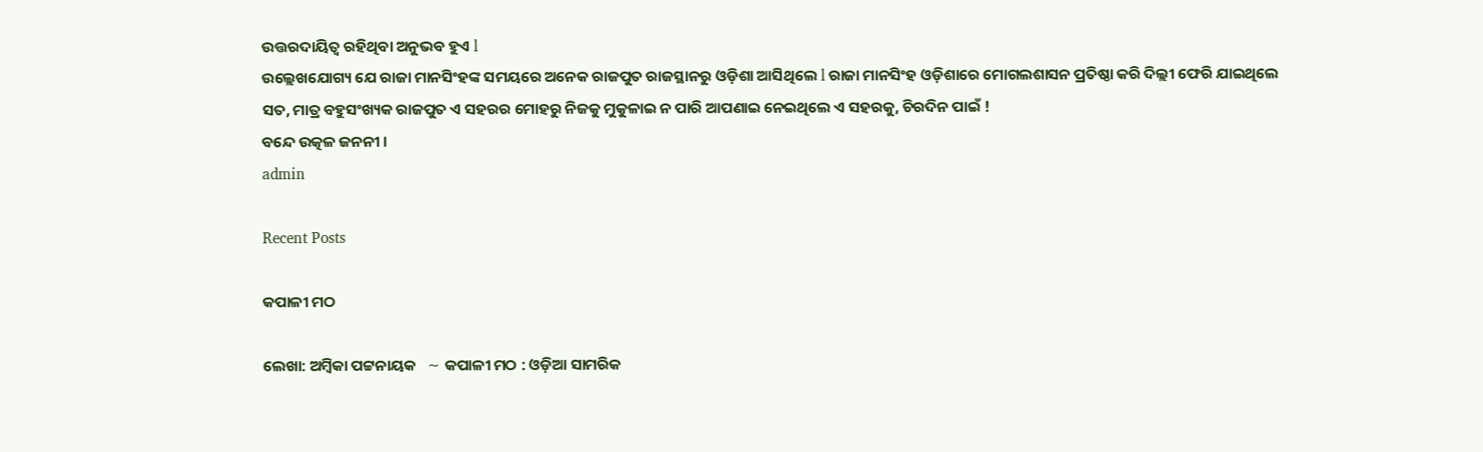ଉତ୍ତରଦାୟିତ୍ବ ରହିଥିବା ଅନୁଭବ ହୁଏ l
ଉଲ୍ଲେଖଯୋଗ୍ୟ ଯେ ରାଜା ମାନସିଂହଙ୍କ ସମୟରେ ଅନେକ ରାଜପୁତ ରାଜସ୍ଥାନରୁ ଓଡ଼ିଶା ଆସିଥିଲେ l ରାଜା ମାନସିଂହ ଓଡ଼ିଶାରେ ମୋଗଲଶାସନ ପ୍ରତିଷ୍ଠା କରି ଦିଲ୍ଲୀ ଫେରି ଯାଇଥିଲେ ସତ, ମାତ୍ର ବହୁସଂଖ୍ୟକ ରାଜପୁତ ଏ ସହରର ମୋହରୁ ନିଜକୁ ମୁକୁଳାଇ ନ ପାରି ଆପଣାଇ ନେଇଥିଲେ ଏ ସହରକୁ, ଚିରଦିନ ପାଇଁ !
ବନ୍ଦେ ଉତ୍କଳ ଜନନୀ ।
admin

Recent Posts

କପାଳୀ ମଠ

ଲେଖା: ଅମ୍ବିକା ପଟ୍ଟନାୟକ   ∼ କପାଳୀ ମଠ : ଓଡ଼ିଆ ସାମରିକ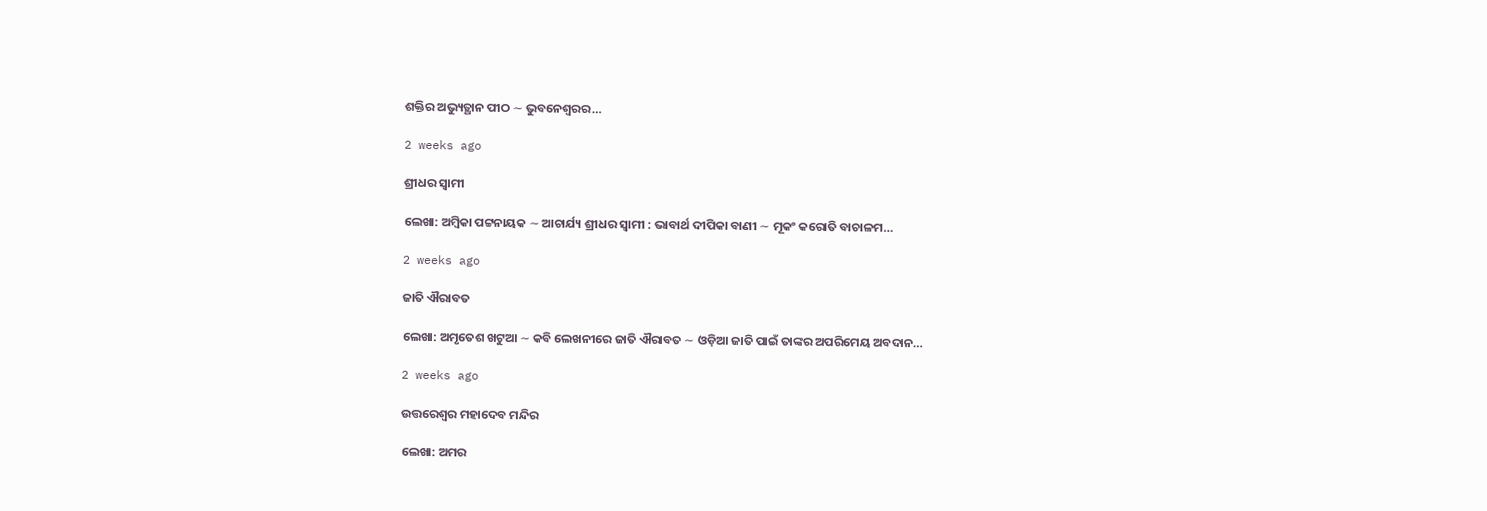ଶକ୍ତିର ଅଭ୍ୟୁତ୍ଥାନ ପୀଠ ∼ ଭୁବନେଶ୍ୱରର…

2 weeks ago

ଶ୍ରୀଧର ସ୍ୱାମୀ

ଲେଖା: ଅମ୍ବିକା ପଟ୍ଟନାୟକ ∼ ଆଚାର୍ଯ୍ୟ ଶ୍ରୀଧର ସ୍ୱାମୀ : ଭାବାର୍ଥ ଦୀପିକା ବାଣୀ ∼ ମୂକଂ କରୋତି ବାଚାଳମ…

2 weeks ago

ଜାତି ଐରାବତ

ଲେଖା: ଅମୃତେଶ ଖଟୁଆ ∼ କବି ଲେଖନୀରେ ଜାତି ଐରାବତ ∼ ଓଡ଼ିଆ ଜାତି ପାଇଁ ତାଙ୍କର ଅପରିମେୟ ଅବଦାନ…

2 weeks ago

ଉତ୍ତରେଶ୍ଵର ମହାଦେବ ମନ୍ଦିର

ଲେଖା: ଅମର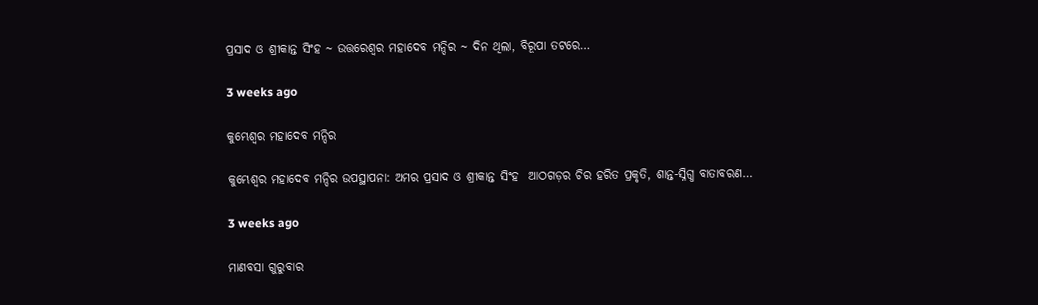ପ୍ରସାଦ ଓ ଶ୍ରୀକାନ୍ତ ସିଂହ ~ ଉତ୍ତରେଶ୍ଵର ମହାଦେବ ମନ୍ଦିର ~ ଦିନ ଥିଲା, ବିରୂପା ତଟରେ…

3 weeks ago

କୁମ୍ଭେଶ୍ୱର ମହାଦେବ ମନ୍ଦିର

କୁମ୍ଭେଶ୍ୱର ମହାଦେବ ମନ୍ଦିର ଉପସ୍ଥାପନା: ଅମର ପ୍ରସାଦ ଓ ଶ୍ରୀକାନ୍ତ ସିଂହ  ଆଠଗଡ଼ର ଚିର ହରିତ ପ୍ରକୃତି, ଶାନ୍ତ-ସ୍ନିଗ୍ଧ ବାତାବରଣ…

3 weeks ago

ମାଣବସା ଗୁରୁବାର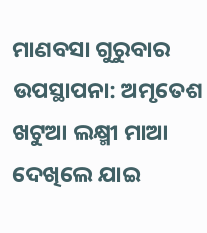ମାଣବସା ଗୁରୁବାର  ଉପସ୍ଥାପନା: ଅମୃତେଶ ଖଟୁଆ ଲକ୍ଷ୍ମୀ ମାଆ ଦେଖିଲେ ଯାଇ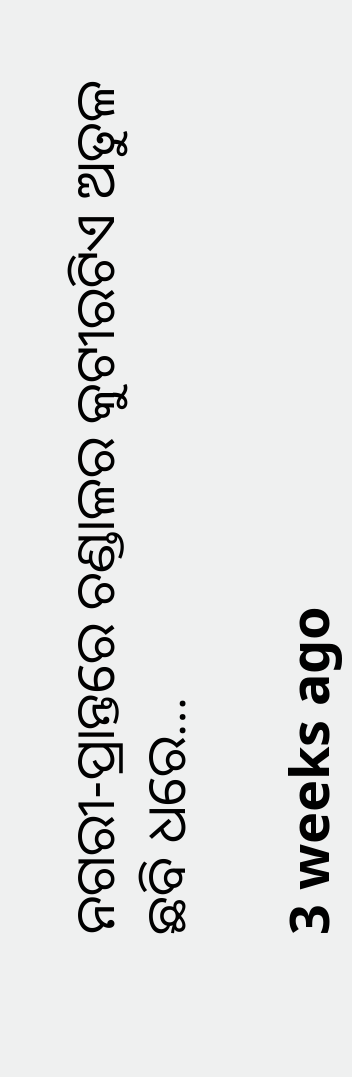ନଗରୀ-ପ୍ରାନ୍ତରେ ଚଣ୍ଡାଳର କୁଟୀରଟିଏ ଅତୁଳ ଛବି ଧରେ…

3 weeks ago